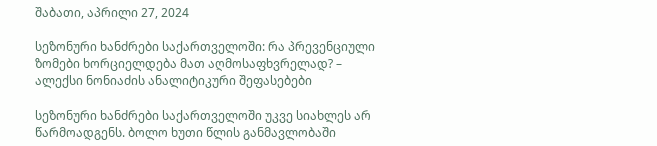შაბათი, აპრილი 27, 2024

სეზონური ხანძრები საქართველოში: რა პრევენციული ზომები ხორციელდება მათ აღმოსაფხვრელად? – ალექსი ნონიაძის ანალიტიკური შეფასებები

სეზონური ხანძრები საქართველოში უკვე სიახლეს არ წარმოადგენს. ბოლო ხუთი წლის განმავლობაში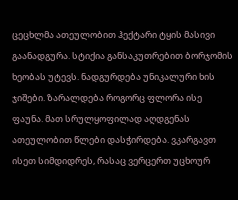ცეცხლმა ათეულობით ჰექტარი ტყის მასივი გაანადგურა. სტიქია განსაკუთრებით ბორჯომის ხეობას უტევს. ნადგურდება უნიკალური ხის ჯიშები. ზარალდება როგორც ფლორა ისე ფაუნა. მათ სრულყოფილად აღდგენას ათეულობით წლები დასჭირდება. ვკარგავთ ისეთ სიმდიდრეს, რასაც ვერცერთ უცხოურ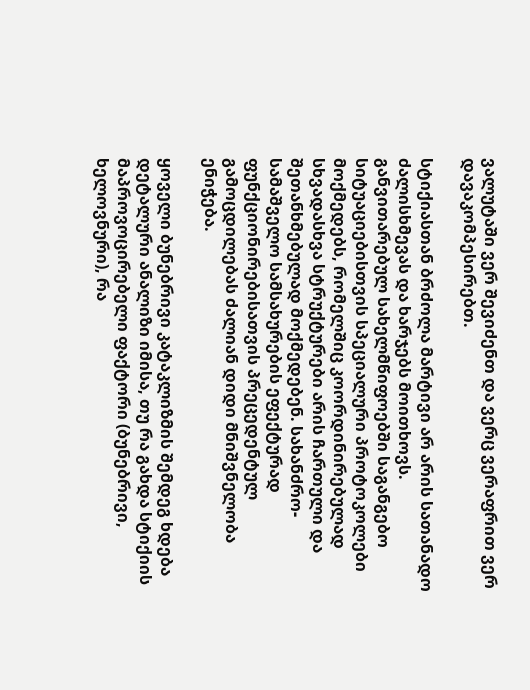ვალუტაში ვერ შევიძენთ და ვერც ვერაფრით ვერ დავაკომპესირებთ.

სტიქიასთან ბრძოლა მარტივი არ არის სათანადო ძალისხმევას და ხარჯებს მოითხოვს. განვითარებულ სახელმწიფოებში საგანგებო სიტუაციებისთვის სპეციალური პროტოკოლები მოქმედებს, რომელშიც კოორდინირებულად სხვადასხვა სტრუქტურები არის ჩართული და შეთანხმებულად მოქმედებენ. სახანძრო-სამაშველო სამსახურების ეფექტურად ფუნქციონირებისათვის პრეცედენტულ გამოცდილებას ძალიან დიდი მნიშვნელობა ენიჭება.

ყოველი ბუნებრივი კატაკლიზმის შემდეგ ხდება დეტალური ანალიზი იმისა, თუ რა გახდა სტიქიის მაპროვოცირებელი ფაქტორი (ბუნებრივი, ხელოვნური), რა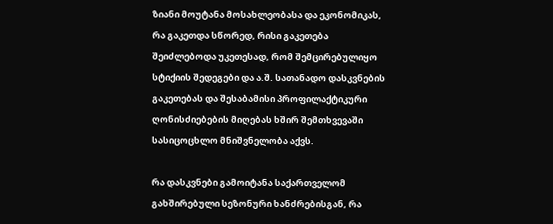ზიანი მოუტანა მოსახლეობასა და ეკონომიკას, რა გაკეთდა სწორედ, რისი გაკეთება შეიძლებოდა უკეთესად, რომ შემცირებულიყო სტიქიის შედეგები და ა.შ. სათანადო დასკვნების გაკეთებას და შესაბამისი პროფილაქტიკური ღონისძიებების მიღებას ხშირ შემთხვევაში სასიცოცხლო მნიშვნელობა აქვს.

რა დასკვნები გამოიტანა საქართველომ გახშირებული სეზონური ხანძრებისგან, რა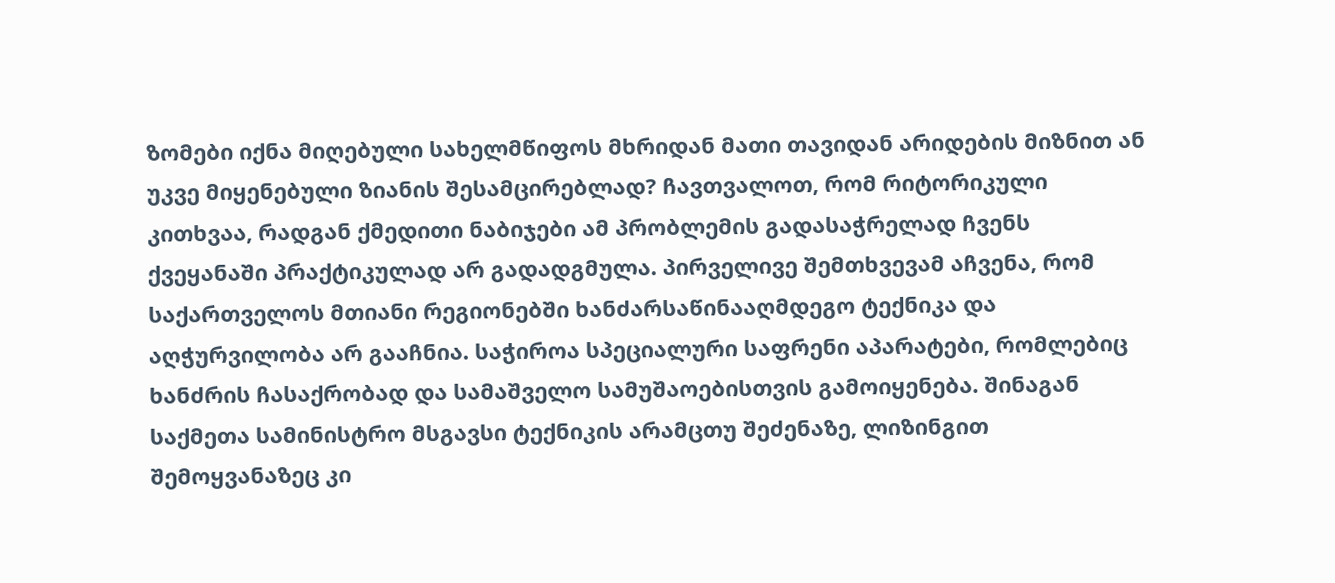ზომები იქნა მიღებული სახელმწიფოს მხრიდან მათი თავიდან არიდების მიზნით ან უკვე მიყენებული ზიანის შესამცირებლად? ჩავთვალოთ, რომ რიტორიკული კითხვაა, რადგან ქმედითი ნაბიჯები ამ პრობლემის გადასაჭრელად ჩვენს ქვეყანაში პრაქტიკულად არ გადადგმულა. პირველივე შემთხვევამ აჩვენა, რომ საქართველოს მთიანი რეგიონებში ხანძარსაწინააღმდეგო ტექნიკა და აღჭურვილობა არ გააჩნია. საჭიროა სპეციალური საფრენი აპარატები, რომლებიც ხანძრის ჩასაქრობად და სამაშველო სამუშაოებისთვის გამოიყენება. შინაგან საქმეთა სამინისტრო მსგავსი ტექნიკის არამცთუ შეძენაზე, ლიზინგით შემოყვანაზეც კი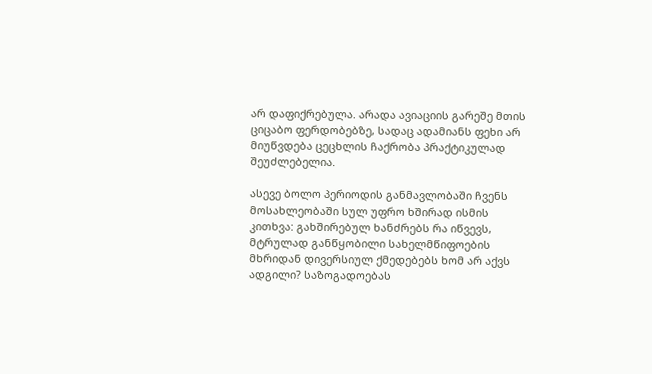არ დაფიქრებულა. არადა ავიაციის გარეშე მთის ციცაბო ფერდობებზე, სადაც ადამიანს ფეხი არ მიუწვდება ცეცხლის ჩაქრობა პრაქტიკულად შეუძლებელია.

ასევე ბოლო პერიოდის განმავლობაში ჩვენს მოსახლეობაში სულ უფრო ხშირად ისმის კითხვა: გახშირებულ ხანძრებს რა იწვევს, მტრულად განწყობილი სახელმწიფოების მხრიდან დივერსიულ ქმედებებს ხომ არ აქვს ადგილი? საზოგადოებას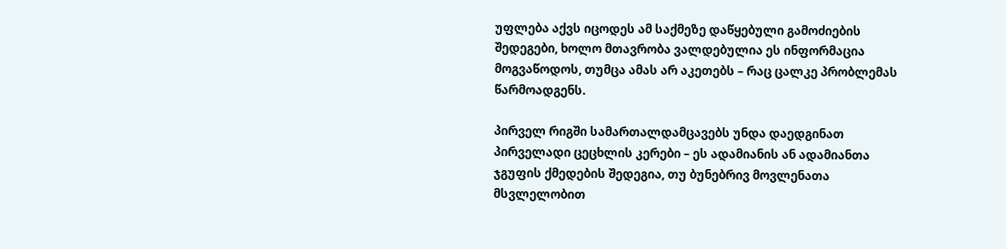უფლება აქვს იცოდეს ამ საქმეზე დაწყებული გამოძიების შედეგები, ხოლო მთავრობა ვალდებულია ეს ინფორმაცია მოგვაწოდოს, თუმცა ამას არ აკეთებს – რაც ცალკე პრობლემას წარმოადგენს.

პირველ რიგში სამართალდამცავებს უნდა დაედგინათ პირველადი ცეცხლის კერები – ეს ადამიანის ან ადამიანთა ჯგუფის ქმედების შედეგია, თუ ბუნებრივ მოვლენათა მსვლელობით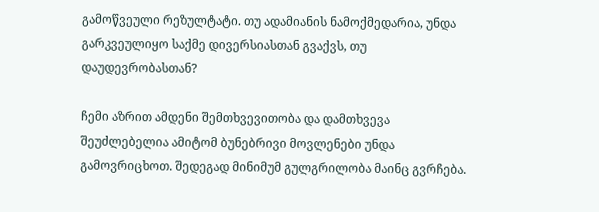გამოწვეული რეზულტატი. თუ ადამიანის ნამოქმედარია, უნდა გარკვეულიყო საქმე დივერსიასთან გვაქვს, თუ დაუდევრობასთან?

ჩემი აზრით ამდენი შემთხვევითობა და დამთხვევა შეუძლებელია ამიტომ ბუნებრივი მოვლენები უნდა გამოვრიცხოთ. შედეგად მინიმუმ გულგრილობა მაინც გვრჩება.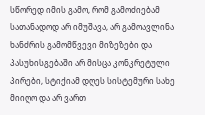სწორედ იმის გამო, რომ გამოძიებამ სათანადოდ არ იმუშავა, არ გამოავლინა ხანძრის გამომწვევი მიზეზები და პასუხისგებაში არ მისცა კონკრეტული პირები, სტიქიამ დღეს სისტემური სახე მიიღო და არ ვართ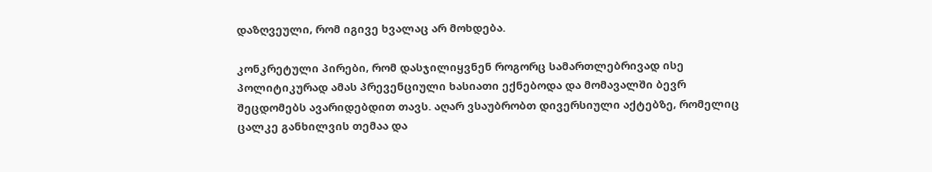დაზღვეული, რომ იგივე ხვალაც არ მოხდება.

კონკრეტული პირები, რომ დასჯილიყვნენ როგორც სამართლებრივად ისე პოლიტიკურად ამას პრევენციული ხასიათი ექნებოდა და მომავალში ბევრ შეცდომებს ავარიდებდით თავს. აღარ ვსაუბრობთ დივერსიული აქტებზე, რომელიც ცალკე განხილვის თემაა და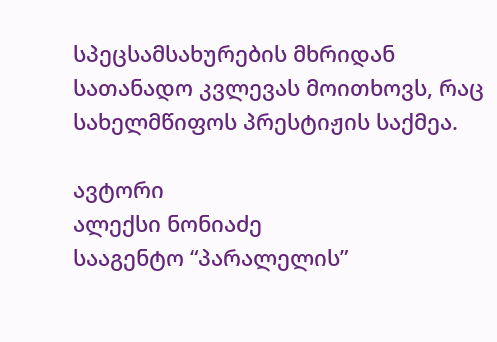სპეცსამსახურების მხრიდან სათანადო კვლევას მოითხოვს, რაც სახელმწიფოს პრესტიჟის საქმეა.

ავტორი
ალექსი ნონიაძე
სააგენტო “პარალელის”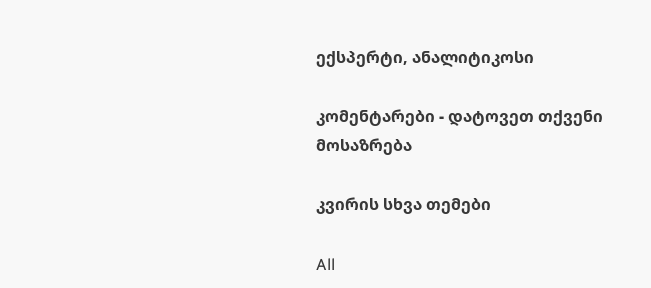ექსპერტი, ანალიტიკოსი

კომენტარები - დატოვეთ თქვენი მოსაზრება

კვირის სხვა თემები

All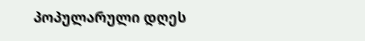პოპულარული დღეს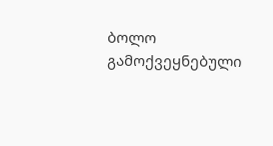ბოლო გამოქვეყნებული